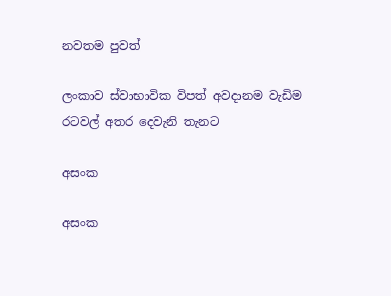නවතම පුවත්

ලංකාව ස්වාභාවික විපත් අවදානම වැඩිම රටවල් අතර දෙවැනි තැනට

අසංක

අසංක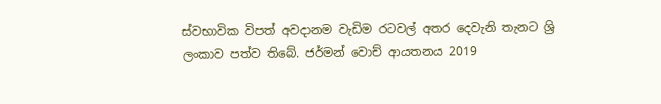ස්වභාවික විපත් අවදානම වැඩිම රටවල් අතර දෙවැනි තැනට ශ්‍රි ලංකාව පත්ව තිබේ. ජර්මන් වොච් ආයතනය 2019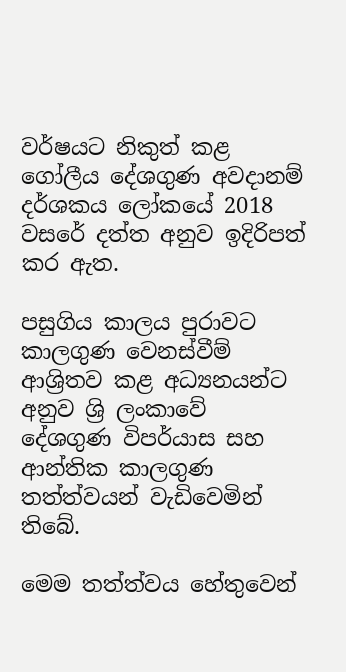වර්ෂයට නිකුත් කළ ගෝලීය දේශගුණ අවදානම් දර්ශකය ලෝකයේ 2018 වසරේ දත්ත අනුව ඉදිරිපත් කර ඇත.

පසුගිය කාලය පුරාවට කාලගුණ වෙනස්වීම් ආශ්‍රිතව කළ අධ්‍යනයන්ට අනුව ශ්‍රි ලංකාවේ දේශගුණ විපර්යාස සහ ආන්තික කාලගුණ තත්ත්වයන් වැඩිවෙමින් තිබේ.

මෙම තත්ත්වය හේතුවෙන්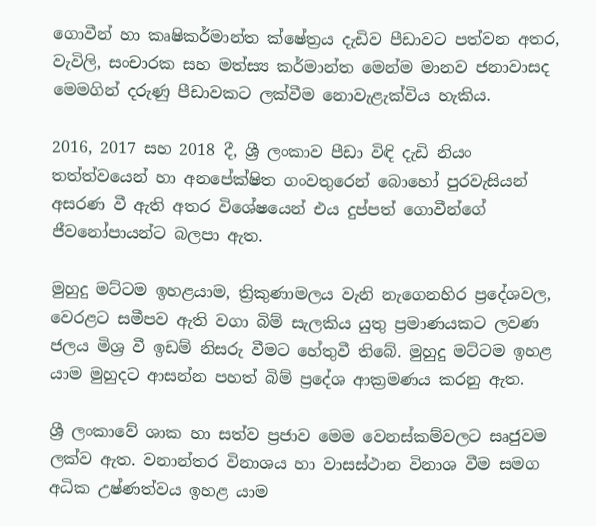ගොවීන් හා කෘෂිකර්මාන්ත ක්ෂේත්‍රය දැඩිව පීඩාවට පත්වන අතර, වැවිලි, සංචාරක සහ මත්ස්‍ය කර්මාන්ත මෙන්ම මානව ජනාවාසද මෙමගින් දරුණු පීඩාවකට ලක්වීම නොවැළැක්විය හැකිය.

2016, 2017 සහ 2018 දී, ශ්‍රී ලංකාව පීඩා විඳි දැඩි නියං තත්ත්වයෙන් හා අනපේක්ෂිත ගංවතුරෙන් බොහෝ පුරවැසියන් අසරණ වී ඇති අතර විශේෂයෙන් එය දුප්පත් ගොවීන්ගේ ජීවනෝපායන්ට බලපා ඇත.

මුහුදු මට්ටම ඉහළයාම, ත්‍රිකුණාමලය වැනි නැගෙනහිර ප්‍රදේශවල, වෙරළට සමීපව ඇති වගා බිම් සැලකිය යුතු ප්‍රමාණයකට ලවණ ජලය මිශ්‍ර වී ඉඩම් නිසරු වීමට හේතුවී තිබේ. මුහුදු මට්ටම ඉහළ යාම මුහුදට ආසන්න පහත් බිම් ප්‍රදේශ ආක්‍රමණය කරනු ඇත.

ශ්‍රී ලංකාවේ ශාක හා සත්ව ප්‍රජාව මෙම වෙනස්කම්වලට සෘජුවම ලක්ව ඇත. වනාන්තර විනාශය හා වාසස්ථාන විනාශ වීම සමග අධික උෂ්ණත්වය ඉහළ යාම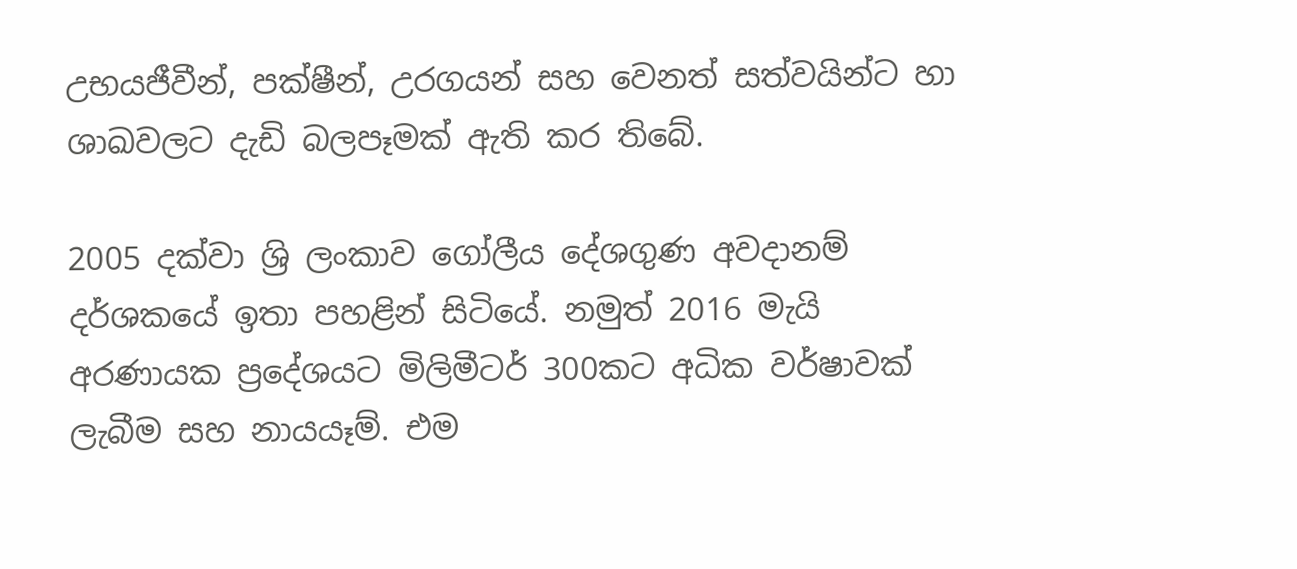උභයජීවීන්, පක්ෂීන්, උරගයන් සහ වෙනත් සත්වයින්ට හා ශාඛවලට දැඩි බලපෑමක් ඇති කර තිබේ.

2005 දක්වා ශ්‍රි ලංකාව ගෝලීය දේශගුණ අවදානම් දර්ශකයේ ඉතා පහළින් සිටියේ. නමුත් 2016 මැයි අරණායක ප්‍රදේශයට මිලිමීටර් 300කට අධික වර්ෂාවක් ලැබීම සහ නායයෑම්. එම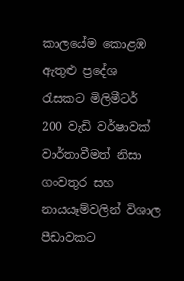කාලයේම කොළඹ ඇතුළු ප්‍රදේශ රැසකට මිලිමීටර් 200 වැඩි වර්ෂාවක් වාර්තාවීමත් නිසා ගංවතුර සහ නායයෑම්වලින් විශාල පීඩාවකට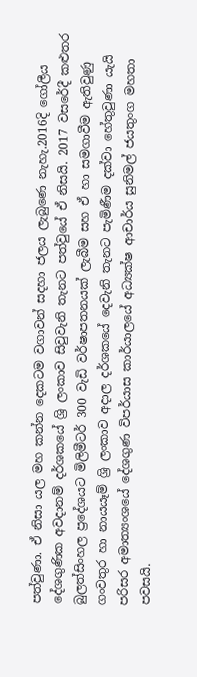පත්වුණා. ඒ නිසා යල මහ කන්න දෙකටම වගාවන් සදහා ජලය ලැබුණෙ නැහැ.2016දි ගෝලීය දේශගුණික අවදානම් දර්ශකයේ ශ්‍රි ලංකාව සිවුවැනි තැනට පත්වුයේ ඒ නිසයි. 2017 වසරේදී කළුතර බුලත්සිංහල ප්‍රදේශයට මිලිමීටර් 300 වැඩි වර්ෂාපතනයක් ලැබීම සහ ඒ හා සමගාවීම ඇතිවුණු ගංවතුර හා නායයෑම් ශ්‍රි ලංකාව අදාල දර්ශකයේ දෙවැනි තැනට පැමිණීම දක්වා හේතුවුණා යැයි පරිසර අමාත්‍යංශයේ දේශගුණ විපර්යාස කාර්යාලයේ අධ්‍යක්ෂ ආචාර්ය සුනිමල් ජයතුංග මහතා පවසයි.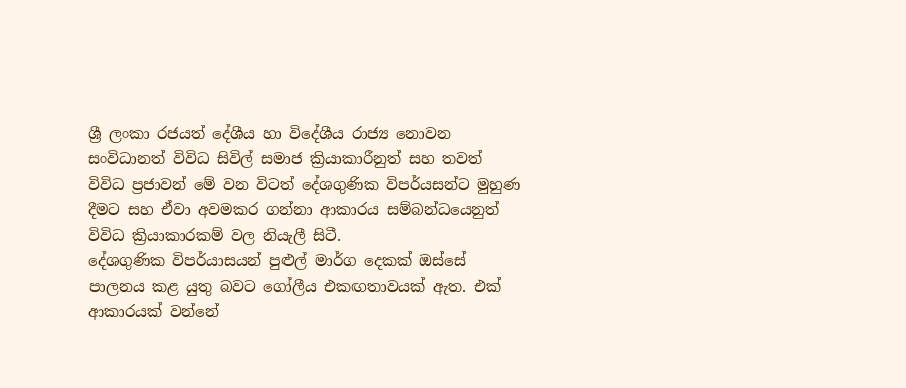ශ්‍රී ලංකා රජයත් දේශීය හා විදේශීය රාජ්‍ය නොවන සංවිධානත් විවිධ සිවිල් සමාජ ක්‍රියාකාරීනුත් සහ තවත් විවිධ ප්‍රජාවන් මේ වන විටත් දේශගුණික විපර්යසන්ට මුහුණ දීමට සහ ඒවා අවමකර ගන්නා ආකාරය සම්බන්ධයෙනුත් විවිධ ක්‍රියාකාරකම් වල නියැලී සිටී.
දේශගුණික විපර්යාසයන් පුළුල් මාර්ග දෙකක් ඔස්සේ පාලනය කළ යුතු බවට ගෝලීය එකඟතාවයක් ඇත. එක් ආකාරයක් වන්නේ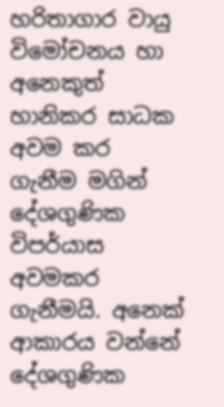හරිතාගාර වායු විමෝචනය හා අනෙකුත් හානිකර සාධක අවම කර ගැනීම මගින් දේශගුණික විපර්යාස අවමකර ගැනීමයි. අනෙක් ආකාරය වන්නේ දේශගුණික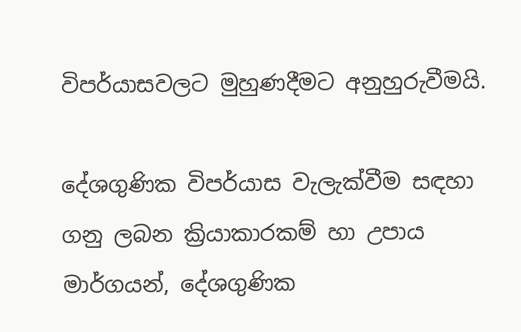විපර්යාසවලට මුහුණදීමට අනුහුරුවීමයි.

දේශගුණික විපර්යාස වැලැක්වීම සඳහා ගනු ලබන ක්‍රියාකාරකම් හා උපාය මාර්ගයන්, දේශගුණික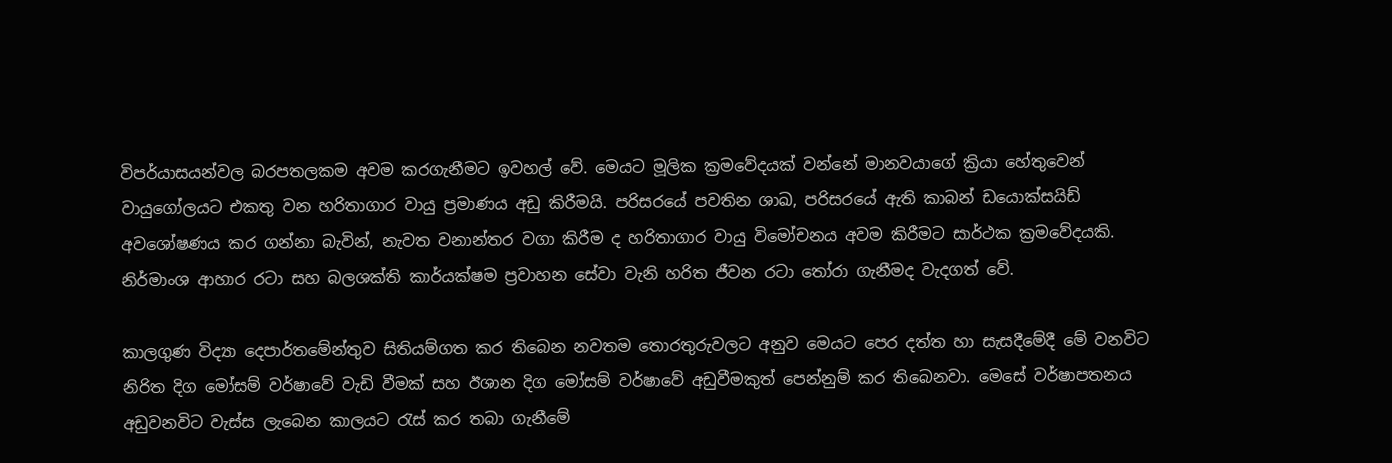විපර්යාසයන්වල බරපතලකම අවම කරගැනීමට ඉවහල් වේ. මෙයට මූලික ක්‍රමවේදයක් වන්නේ මානවයාගේ ක්‍රියා හේතුවෙන් වායුගෝලයට එකතු වන හරිතාගාර වායු ප්‍රමාණය අඩු කිරීමයි. පරිසරයේ පවතින ශාඛ, පරිසරයේ ඇති කාබන් ඩයොක්සයිඩ් අවශෝෂණය කර ගන්නා බැවින්, නැවත වනාන්තර වගා කිරීම ද හරිතාගාර වායු විමෝචනය අවම කිරීමට සාර්ථක ක්‍රමවේදයකි. නිර්මාංශ ආහාර රටා සහ බලශක්ති කාර්යක්ෂම ප්‍රවාහන සේවා වැනි හරිත ජීවන රටා තෝරා ගැනීමද වැදගත් වේ.

කාලගුණ විද්‍යා දෙපාර්තමේන්තුව සිතියම්ගත කර තිබෙන නවතම තොරතුරුවලට අනුව මෙයට පෙර දත්ත හා සැසදීමේදී මේ වනවිට නිරිත දිග මෝසම් වර්ෂාවේ වැඩි වීමක් සහ ඊශාන දිග මෝසම් වර්ෂාවේ අඩුවීමකුත් පෙන්නුම් කර තිබෙනවා. මෙසේ වර්ෂාපතනය අඩුවනවිට වැස්ස ලැබෙන කාලයට රැස් කර තබා ගැනීමේ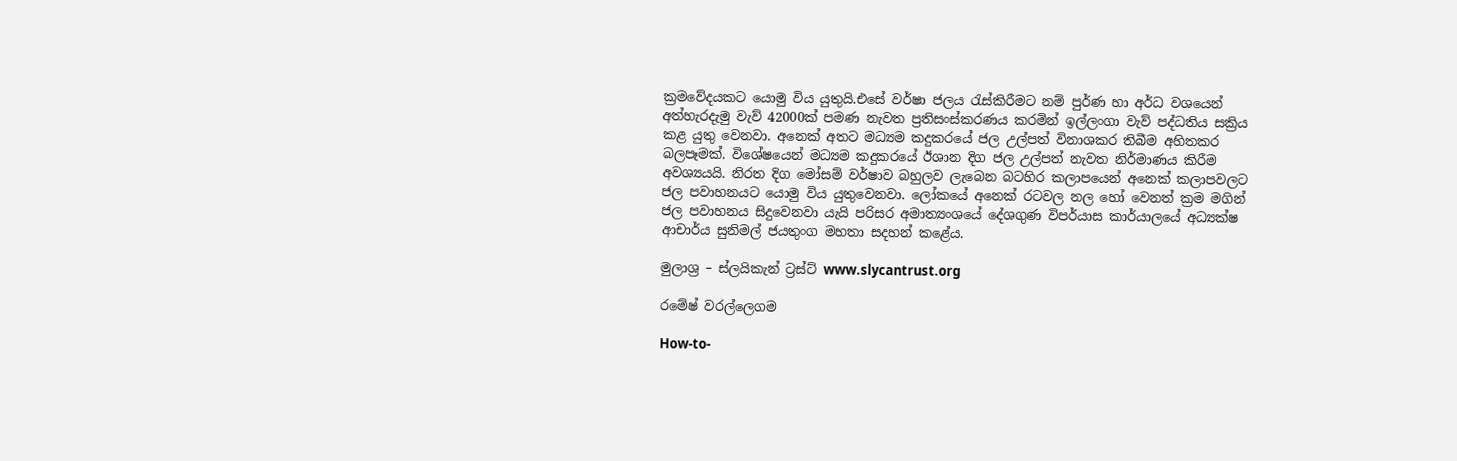ක්‍රමවේදයකට යොමු විය යුතුයි.එසේ වර්ෂා ජලය රැස්කිරීමට නම් පුර්ණ හා අර්ධ වශයෙන් අත්හැරදැමු වැව් 42000ක් පමණ නැවත ප්‍රතිසංස්කරණය කරමින් ඉල්ලංගා වැව් පද්ධතිය සක්‍රිය කළ යුතු වෙනවා. අනෙක් අතට මධ්‍යම කදුකරයේ ජල උල්පත් විනාශකර තිබීම අහිතකර බලපෑමක්. විශේෂයෙන් මධ්‍යම කදුකරයේ ඊශාන දිග ජල උල්පත් නැවත නිර්මාණය කිරීම අවශ්‍යයයි. නිරත දිග මෝසම් වර්ෂාව බහුලව ලැබෙන බටහිර කලාපයෙන් අනෙක් කලාපවලට ජල පවාහනයට යොමු විය යුතුවෙනවා. ලෝකයේ අනෙක් රටවල නල හෝ වෙනත් ක්‍රම මගින් ජල පවාහනය සිදුවෙනවා යැයි පරිසර අමාත්‍යංශයේ දේශගුණ විපර්යාස කාර්යාලයේ අධ්‍යක්ෂ ආචාර්ය සුනිමල් ජයතුංග මහතා සදහන් කළේය.

මුලාශ්‍ර – ස්ලයිකැන් ට්‍රස්ට් www.slycantrust.org

රමේෂ් වරල්ලෙගම

How-to-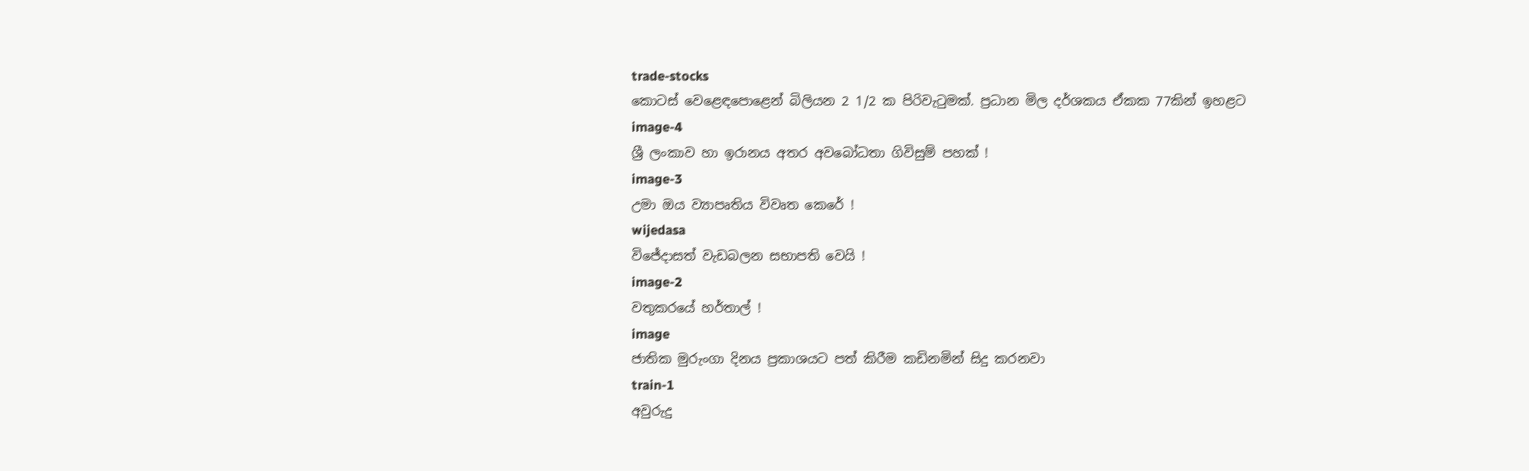trade-stocks
කොටස් වෙළෙඳපොළෙන් බිලියන 2 1/2 ක පිරිවැටුමක්. ප්‍රධාන මිල දර්ශකය ඒකක 77කින් ඉහළට
image-4
ශ්‍රී ලංකාව හා ඉරානය අතර අවබෝධතා ගිවිසුම් පහක් !
image-3
උමා ඔය ව්‍යාපෘතිය විවෘත කෙරේ !
wijedasa
විජේදාසත් වැඩබලන සභාපති වෙයි !
image-2
වතුකරයේ හර්තාල් !
image
ජාතික මුරුංගා දිනය ප්‍රකාශයට පත් කිරීම කඩිනමින් සිදු කරනවා
train-1
අවුරුදු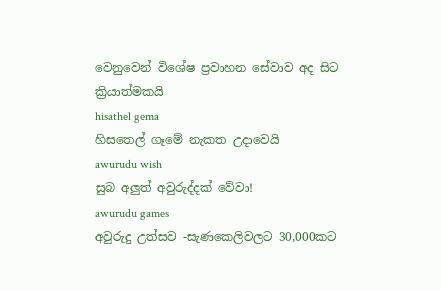වෙනුවෙන් විශේෂ ප්‍රවාහන සේවාව අද සිට ක්‍රියාත්මකයි
hisathel gema
හිසතෙල් ගෑමේ නැකත උදාවෙයි
awurudu wish
සුබ අලුත් අවුරුද්දක් වේවා!
awurudu games
අවුරුදු උත්සව -සැණකෙලිවලට 30,000කට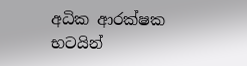අධික ආරක්ෂක භටයින්